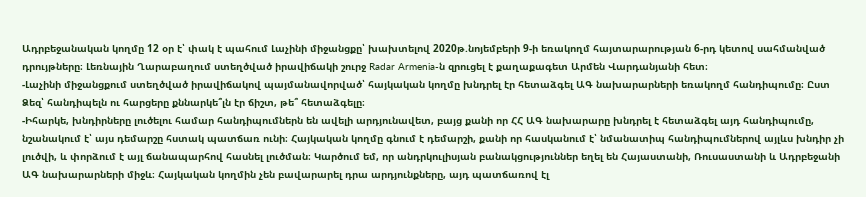Ադրբեջանական կողմը 12 օր է՝ փակ է պահում Լաչինի միջանցքը՝ խախտելով 2020թ.նոյեմբերի 9-ի եռակողմ հայտարարության 6-րդ կետով սահմանված դրույթները։ Լեռնային Ղարաբաղում ստեղծված իրավիճակի շուրջ Radar Armenia-ն զրուցել է քաղաքագետ Արմեն Վարդանյանի հետ։
-Լաչինի միջանցքում ստեղծված իրավիճակով պայմանավորված՝ հայկական կողմը խնդրել էր հետաձգել ԱԳ նախարարների եռակողմ հանդիպումը։ Ըստ Ձեզ՝ հանդիպելն ու հարցերը քննարկե՞լն էր ճիշտ, թե՞ հետաձգելը։
-Իհարկե, խնդիրները լուծելու համար հանդիպումներն են ավելի արդյունավետ, բայց քանի որ ՀՀ ԱԳ նախարարը խնդրել է հետաձգել այդ հանդիպումը, նշանակում է՝ այս դեմարշը հստակ պատճառ ունի։ Հայկական կողմը գնում է դեմարշի, քանի որ հասկանում է՝ նմանատիպ հանդիպումներով այլևս խնդիր չի լուծվի, և փորձում է այլ ճանապարհով հասնել լուծման։ Կարծում եմ, որ անդրկուլիսյան բանակցություններ եղել են Հայաստանի, Ռուսաստանի և Ադրբեջանի ԱԳ նախարարների միջև։ Հայկական կողմին չեն բավարարել դրա արդյունքները, այդ պատճառով էլ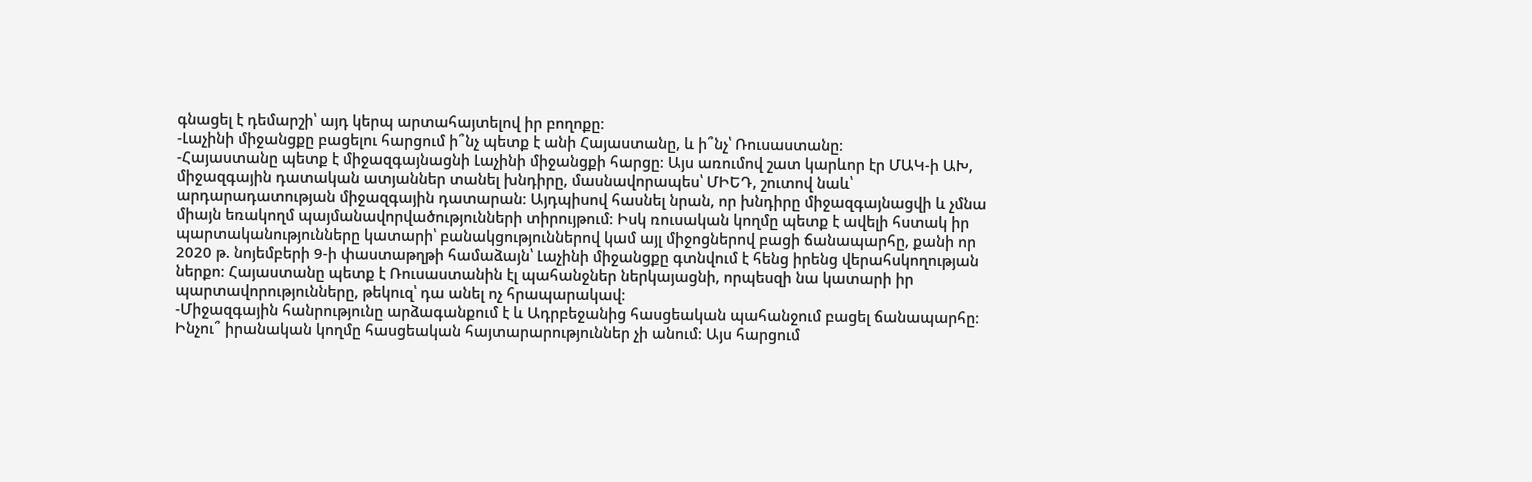գնացել է դեմարշի՝ այդ կերպ արտահայտելով իր բողոքը։
-Լաչինի միջանցքը բացելու հարցում ի՞նչ պետք է անի Հայաստանը, և ի՞նչ՝ Ռուսաստանը։
-Հայաստանը պետք է միջազգայնացնի Լաչինի միջանցքի հարցը։ Այս առումով շատ կարևոր էր ՄԱԿ-ի ԱԽ, միջազգային դատական ատյաններ տանել խնդիրը, մասնավորապես՝ ՄԻԵԴ, շուտով նաև՝ արդարադատության միջազգային դատարան։ Այդպիսով հասնել նրան, որ խնդիրը միջազգայնացվի և չմնա միայն եռակողմ պայմանավորվածությունների տիրույթում։ Իսկ ռուսական կողմը պետք է ավելի հստակ իր պարտականությունները կատարի՝ բանակցություններով կամ այլ միջոցներով բացի ճանապարհը, քանի որ 2020 թ. նոյեմբերի 9-ի փաստաթղթի համաձայն՝ Լաչինի միջանցքը գտնվում է հենց իրենց վերահսկողության ներքո։ Հայաստանը պետք է Ռուսաստանին էլ պահանջներ ներկայացնի, որպեսզի նա կատարի իր պարտավորությունները, թեկուզ՝ դա անել ոչ հրապարակավ։
-Միջազգային հանրությունը արձագանքում է և Ադրբեջանից հասցեական պահանջում բացել ճանապարհը։ Ինչու՞ իրանական կողմը հասցեական հայտարարություններ չի անում։ Այս հարցում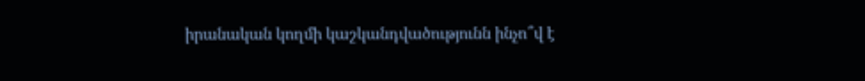իրանական կողմի կաշկանդվածությունն ինչո՞վ է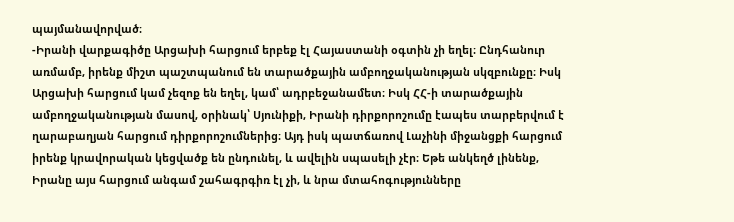պայմանավորված։
-Իրանի վարքագիծը Արցախի հարցում երբեք էլ Հայաստանի օգտին չի եղել։ Ընդհանուր առմամբ, իրենք միշտ պաշտպանում են տարածքային ամբողջականության սկզբունքը։ Իսկ Արցախի հարցում կամ չեզոք են եղել, կամ՝ ադրբեջանամետ։ Իսկ ՀՀ-ի տարածքային ամբողջականության մասով, օրինակ՝ Սյունիքի, Իրանի դիրքորոշումը էապես տարբերվում է ղարաբաղյան հարցում դիրքորոշումներից։ Այդ իսկ պատճառով Լաչինի միջանցքի հարցում իրենք կրավորական կեցվածք են ընդունել, և ավելին սպասելի չէր։ Եթե անկեղծ լինենք, Իրանը այս հարցում անգամ շահագրգիռ էլ չի, և նրա մտահոգությունները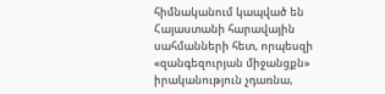հիմնականում կապված են Հայաստանի հարավային սահմանների հետ, որպեսզի «զանգեզուրյան միջանցքն» իրականություն չդառնա,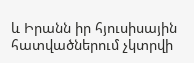և Իրանն իր հյուսիսային հատվածներում չկտրվի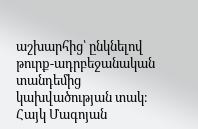աշխարհից՝ ընկնելով թուրք-ադրբեջանական տանդեմից կախվածության տակ։
Հայկ Մագոյան